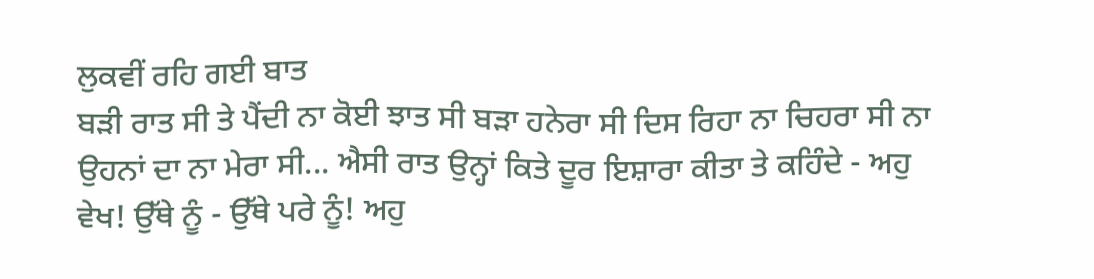ਲੁਕਵੀਂ ਰਹਿ ਗਈ ਬਾਤ
ਬੜੀ ਰਾਤ ਸੀ ਤੇ ਪੈਂਦੀ ਨਾ ਕੋਈ ਝਾਤ ਸੀ ਬੜਾ ਹਨੇਰਾ ਸੀ ਦਿਸ ਰਿਹਾ ਨਾ ਚਿਹਰਾ ਸੀ ਨਾ ਉਹਨਾਂ ਦਾ ਨਾ ਮੇਰਾ ਸੀ... ਐਸੀ ਰਾਤ ਉਨ੍ਹਾਂ ਕਿਤੇ ਦੂਰ ਇਸ਼ਾਰਾ ਕੀਤਾ ਤੇ ਕਹਿੰਦੇ - ਅਹੁ ਵੇਖ! ਉੱਥੇ ਨੂੰ - ਉੱਥੇ ਪਰੇ ਨੂੰ! ਅਹੁ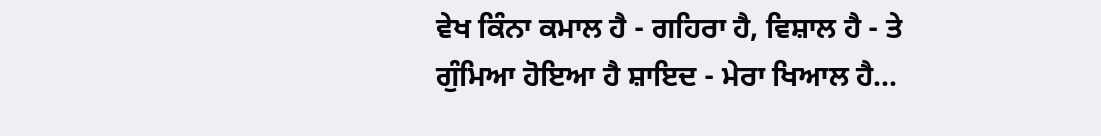ਵੇਖ ਕਿੰਨਾ ਕਮਾਲ ਹੈ - ਗਹਿਰਾ ਹੈ, ਵਿਸ਼ਾਲ ਹੈ - ਤੇ ਗੁੰਮਿਆ ਹੋਇਆ ਹੈ ਸ਼ਾਇਦ - ਮੇਰਾ ਖਿਆਲ ਹੈ...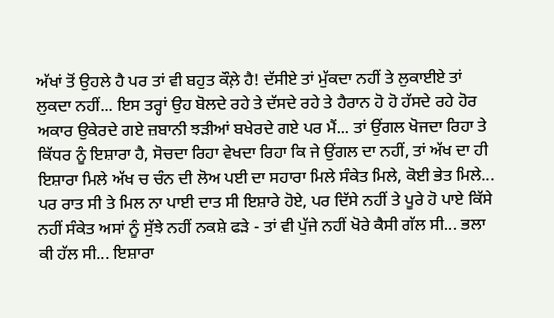ਅੱਖਾਂ ਤੋਂ ਉਹਲੇ ਹੈ ਪਰ ਤਾਂ ਵੀ ਬਹੁਤ ਕੌਲ਼ੇ ਹੈ! ਦੱਸੀਏ ਤਾਂ ਮੁੱਕਦਾ ਨਹੀਂ ਤੇ ਲੁਕਾਈਏ ਤਾਂ ਲੁਕਦਾ ਨਹੀਂ... ਇਸ ਤਰ੍ਹਾਂ ਉਹ ਬੋਲਦੇ ਰਹੇ ਤੇ ਦੱਸਦੇ ਰਹੇ ਤੇ ਹੈਰਾਨ ਹੋ ਹੋ ਹੱਸਦੇ ਰਹੇ ਹੋਰ ਅਕਾਰ ਉਕੇਰਦੇ ਗਏ ਜ਼ਬਾਨੀ ਝੜੀਆਂ ਬਖੇਰਦੇ ਗਏ ਪਰ ਮੈਂ... ਤਾਂ ਉਂਗਲ ਖੋਜਦਾ ਰਿਹਾ ਤੇ ਕਿੱਧਰ ਨੂੰ ਇਸ਼ਾਰਾ ਹੈ, ਸੋਚਦਾ ਰਿਹਾ ਵੇਖਦਾ ਰਿਹਾ ਕਿ ਜੇ ਉਂਗਲ ਦਾ ਨਹੀਂ, ਤਾਂ ਅੱਖ ਦਾ ਹੀ ਇਸ਼ਾਰਾ ਮਿਲੇ ਅੱਖ ਚ ਚੰਨ ਦੀ ਲੋਅ ਪਈ ਦਾ ਸਹਾਰਾ ਮਿਲੇ ਸੰਕੇਤ ਮਿਲੇ, ਕੋਈ ਭੇਤ ਮਿਲੇ... ਪਰ ਰਾਤ ਸੀ ਤੇ ਮਿਲ ਨਾ ਪਾਈ ਦਾਤ ਸੀ ਇਸ਼ਾਰੇ ਹੋਏ, ਪਰ ਦਿੱਸੇ ਨਹੀਂ ਤੇ ਪੂਰੇ ਹੋ ਪਾਏ ਕਿੱਸੇ ਨਹੀਂ ਸੰਕੇਤ ਅਸਾਂ ਨੂੰ ਸੁੱਝੇ ਨਹੀਂ ਨਕਸ਼ੇ ਫੜੇ - ਤਾਂ ਵੀ ਪੁੱਜੇ ਨਹੀਂ ਖੋਰੇ ਕੈਸੀ ਗੱਲ ਸੀ... ਭਲਾ ਕੀ ਹੱਲ ਸੀ... ਇਸ਼ਾਰਾ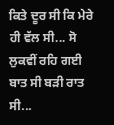ਕਿਤੇ ਦੂਰ ਸੀ ਕਿ ਮੇਰੇ ਹੀ ਵੱਲ ਸੀ... ਸੋ ਲੁਕਵੀਂ ਰਹਿ ਗਈ ਬਾਤ ਸੀ ਬੜੀ ਰਾਤ ਸੀ...